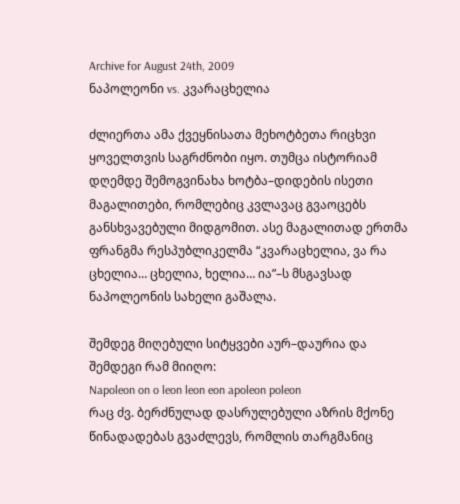Archive for August 24th, 2009
ნაპოლეონი vs. კვარაცხელია

ძლიერთა ამა ქვეყნისათა მეხოტბეთა რიცხვი ყოველთვის საგრძნობი იყო. თუმცა ისტორიამ დღემდე შემოგვინახა ხოტბა–დიდების ისეთი მაგალითები, რომლებიც კვლავაც გვაოცებს განსხვავებული მიდგომით. ასე მაგალითად ერთმა ფრანგმა რესპუბლიკელმა “კვარაცხელია, ვა რა ცხელია… ცხელია, ხელია… ია”–ს მსგავსად ნაპოლეონის სახელი გაშალა.

შემდეგ მიღებული სიტყვები აურ–დაურია და შემდეგი რამ მიიღო:
Napoleon on o leon leon eon apoleon poleon
რაც ძვ. ბერძნულად დასრულებული აზრის მქონე წინადადებას გვაძლევს, რომლის თარგმანიც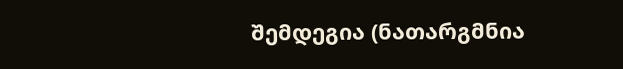შემდეგია (ნათარგმნია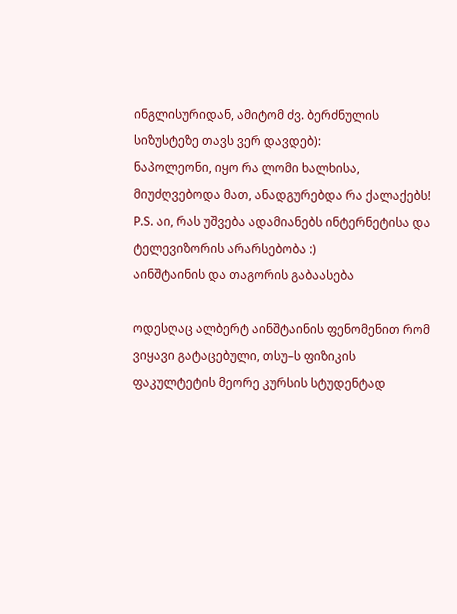ინგლისურიდან, ამიტომ ძვ. ბერძნულის სიზუსტეზე თავს ვერ დავდებ):
ნაპოლეონი, იყო რა ლომი ხალხისა, მიუძღვებოდა მათ, ანადგურებდა რა ქალაქებს!
P.S. აი, რას უშვება ადამიანებს ინტერნეტისა და ტელევიზორის არარსებობა :)
აინშტაინის და თაგორის გაბაასება

ოდესღაც ალბერტ აინშტაინის ფენომენით რომ ვიყავი გატაცებული, თსუ–ს ფიზიკის ფაკულტეტის მეორე კურსის სტუდენტად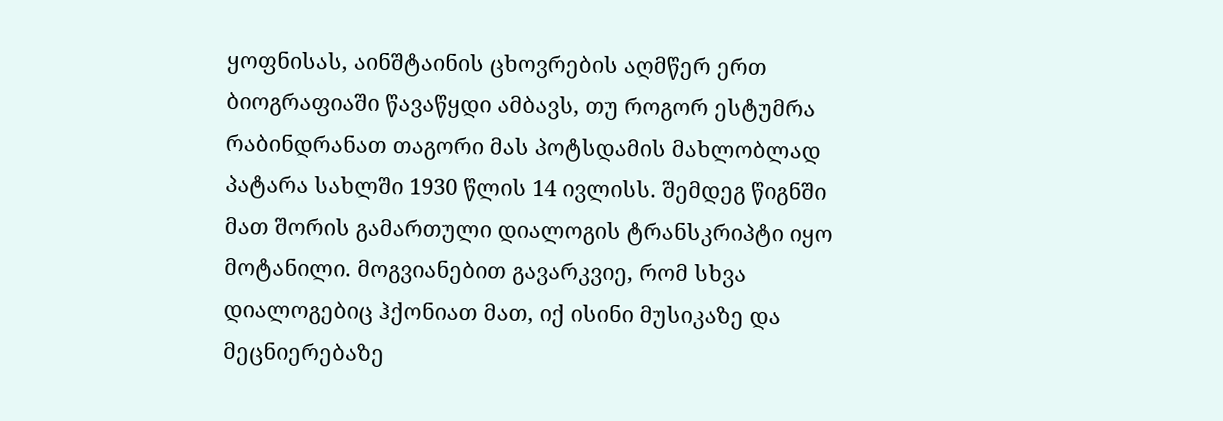ყოფნისას, აინშტაინის ცხოვრების აღმწერ ერთ ბიოგრაფიაში წავაწყდი ამბავს, თუ როგორ ესტუმრა რაბინდრანათ თაგორი მას პოტსდამის მახლობლად პატარა სახლში 1930 წლის 14 ივლისს. შემდეგ წიგნში მათ შორის გამართული დიალოგის ტრანსკრიპტი იყო მოტანილი. მოგვიანებით გავარკვიე, რომ სხვა დიალოგებიც ჰქონიათ მათ, იქ ისინი მუსიკაზე და მეცნიერებაზე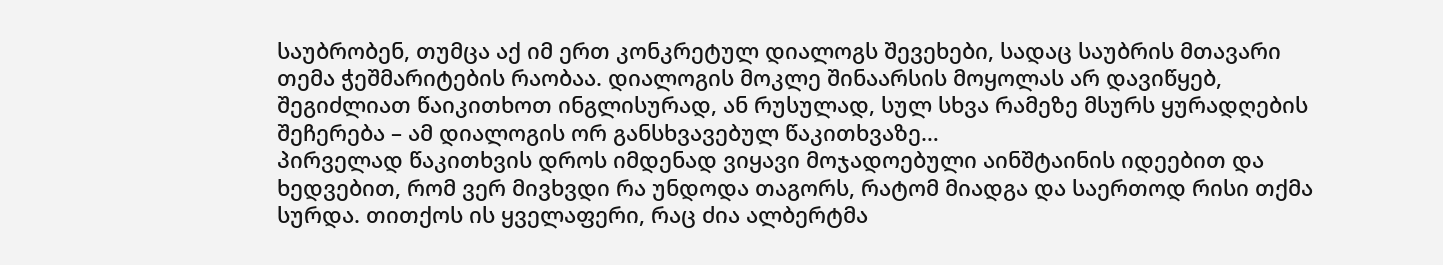საუბრობენ, თუმცა აქ იმ ერთ კონკრეტულ დიალოგს შევეხები, სადაც საუბრის მთავარი თემა ჭეშმარიტების რაობაა. დიალოგის მოკლე შინაარსის მოყოლას არ დავიწყებ, შეგიძლიათ წაიკითხოთ ინგლისურად, ან რუსულად, სულ სხვა რამეზე მსურს ყურადღების შეჩერება – ამ დიალოგის ორ განსხვავებულ წაკითხვაზე…
პირველად წაკითხვის დროს იმდენად ვიყავი მოჯადოებული აინშტაინის იდეებით და ხედვებით, რომ ვერ მივხვდი რა უნდოდა თაგორს, რატომ მიადგა და საერთოდ რისი თქმა სურდა. თითქოს ის ყველაფერი, რაც ძია ალბერტმა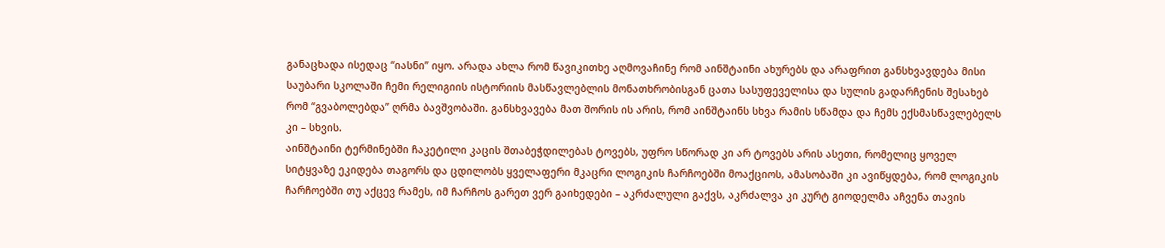განაცხადა ისედაც “იასნი” იყო. არადა ახლა რომ წავიკითხე აღმოვაჩინე რომ აინშტაინი ახურებს და არაფრით განსხვავდება მისი საუბარი სკოლაში ჩემი რელიგიის ისტორიის მასწავლებლის მონათხრობისგან ცათა სასუფეველისა და სულის გადარჩენის შესახებ რომ “გვაბოლებდა” ღრმა ბავშვობაში. განსხვავება მათ შორის ის არის, რომ აინშტაინს სხვა რამის სწამდა და ჩემს ექსმასწავლებელს კი – სხვის.
აინშტაინი ტერმინებში ჩაკეტილი კაცის შთაბეჭდილებას ტოვებს, უფრო სწორად კი არ ტოვებს არის ასეთი, რომელიც ყოველ სიტყვაზე ეკიდება თაგორს და ცდილობს ყველაფერი მკაცრი ლოგიკის ჩარჩოებში მოაქციოს, ამასობაში კი ავიწყდება, რომ ლოგიკის ჩარჩოებში თუ აქცევ რამეს, იმ ჩარჩოს გარეთ ვერ გაიხედები – აკრძალული გაქვს, აკრძალვა კი კურტ გიოდელმა აჩვენა თავის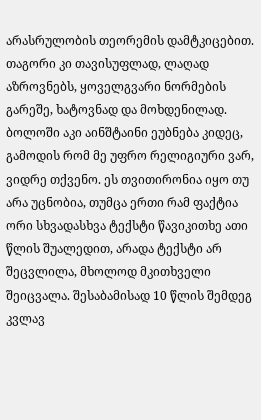არასრულობის თეორემის დამტკიცებით. თაგორი კი თავისუფლად, ლაღად აზროვნებს, ყოველგვარი ნორმების გარეშე, ხატოვნად და მოხდენილად. ბოლოში აკი აინშტაინი ეუბნება კიდეც, გამოდის რომ მე უფრო რელიგიური ვარ, ვიდრე თქვენო. ეს თვითირონია იყო თუ არა უცნობია, თუმცა ერთი რამ ფაქტია ორი სხვადასხვა ტექსტი წავიკითხე ათი წლის შუალედით, არადა ტექსტი არ შეცვლილა, მხოლოდ მკითხველი შეიცვალა. შესაბამისად 10 წლის შემდეგ კვლავ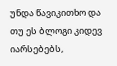უნდა წავიკითხო და თუ ეს ბლოგი კიდევ იარსებებს,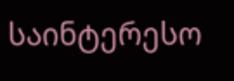საინტერესო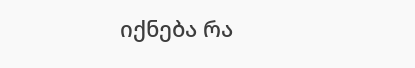იქნება რა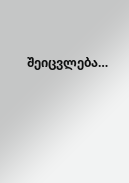შეიცვლება…